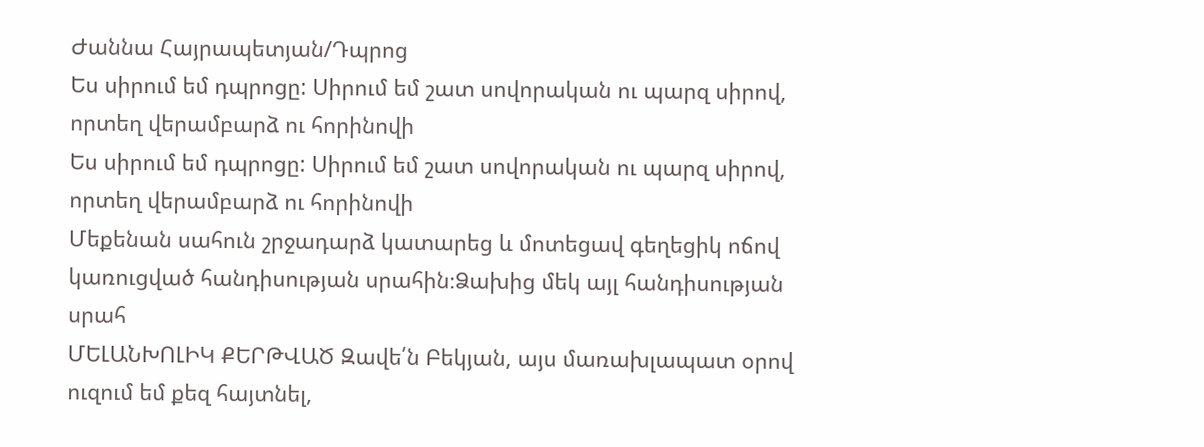Ժաննա Հայրապետյան/Դպրոց
Ես սիրում եմ դպրոցը: Սիրում եմ շատ սովորական ու պարզ սիրով, որտեղ վերամբարձ ու հորինովի
Ես սիրում եմ դպրոցը: Սիրում եմ շատ սովորական ու պարզ սիրով, որտեղ վերամբարձ ու հորինովի
Մեքենան սահուն շրջադարձ կատարեց և մոտեցավ գեղեցիկ ոճով կառուցված հանդիսության սրահին։Ձախից մեկ այլ հանդիսության սրահ
ՄԵԼԱՆԽՈԼԻԿ ՔԵՐԹՎԱԾ Զավե՛ն Բեկյան, այս մառախլապատ օրով ուզում եմ քեզ հայտնել,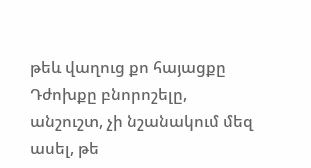թեև վաղուց քո հայացքը
Դժոխքը բնորոշելը, անշուշտ, չի նշանակում մեզ ասել, թե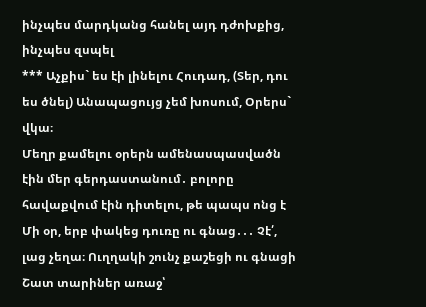ինչպես մարդկանց հանել այդ դժոխքից, ինչպես զսպել
*** Աչքիս` ես էի լինելու Հուդադ, (Տեր, դու ես ծնել) Անապացույց չեմ խոսում, Օրերս` վկա։
Մեղր քամելու օրերն ամենասպասվածն էին մեր գերդաստանում․ բոլորը հավաքվում էին դիտելու, թե պապս ոնց է
Մի օր, երբ փակեց դուռը ու գնաց․․․ Չէ՛, լաց չեղա։ Ուղղակի շունչ քաշեցի ու գնացի
Շատ տարիներ առաջ՝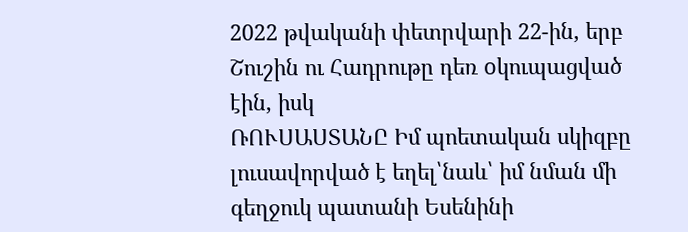2022 թվականի փետրվարի 22-ին, երբ Շուշին ու Հադրութը դեռ oկուպացված էին, իսկ
ՌՈՒՍԱՍՏԱՆԸ Իմ պոետական սկիզբը լուսավորված է եղել՝նաև՝ իմ նման մի գեղջուկ պատանի Եսենինի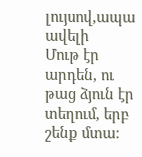լույսով,ապա ավելի
Մութ էր արդեն, ու թաց ձյուն էր տեղում, երբ շենք մտա։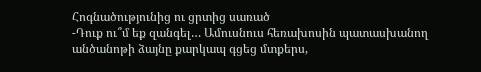Հոգնածությունից ու ցրտից սառած
-Դուք ու՞մ եք զանգել… Ամուսնուս հեռախոսին պատասխանող անծանոթի ձայնը քարկապ գցեց մտքերս,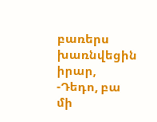բառերս խառնվեցին իրար,
-Դեդո, բա մի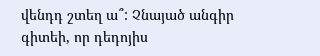վենդդ շտեղ ա՞: Չնայած անգիր գիտեի, որ դեդոյիս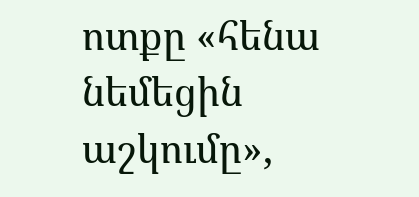ոտքը «հենա նեմեցին աշկումը»,